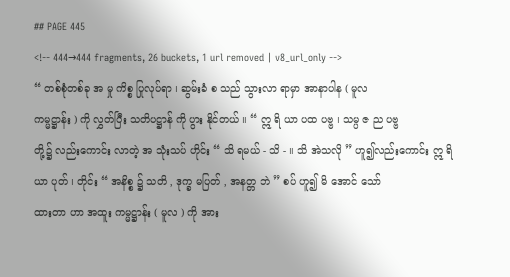## PAGE 445
<!-- 444→444 fragments, 26 buckets, 1 url removed | v8_url_only -->
“ တစ်စုံတစ်ခု အ မှု ကိစ္စ ပြုလုပ်ရာ ၊ ဆွမ်းခံ စ သည် သွားလာ ရာမှာ အာနာပါန ( မူလ
ကမ္မဋ္ဌာန်း ) ကို လွှတ်ပြီး သတိပဋ္ဌာန် ကို ပွား နိုင်တယ် ။ “ ဣ ရိ ယာ ပထ ပဗ္ဗ ၊ သမ္ပ ဇ ည ပဗ္ဗ
တို့၌ လည်းကောင်း လာတဲ့ အ သုံးသပ် ဟိုင်း “ သိ ရမယ် - သိ - ။ သိ အဲသလို ” ဟူ၍လည်းကောင်း ဣ ရိ ယာ ပုတ် ၊ တိုင်း “ အနိစ္စ ၌ သတိ , ဒုက္ခ မပြတ် , အနတ္တ ဘဲ ” စပ် ဟူ၍ မိ အောင် သော်
ထားတာ ဟာ အထူး ကမ္မဋ္ဌာန်း ( မူလ ) ကို အား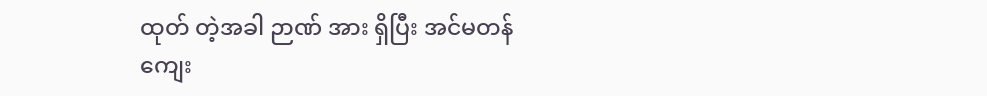ထုတ် တဲ့အခါ ဉာဏ် အား ရှိပြီး အင်မတန်
ကျေး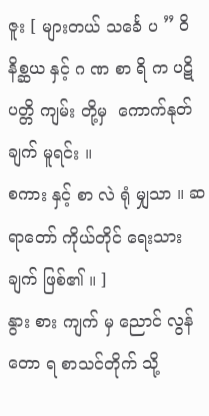ဇူး [ များတယ် သင်္ခေ ပ ” ဝိနိစ္ဆယ နှင့် ဂ ဏ စာ ရိ က ပဋိ ပတ္တိ ကျမ်း တို့မှ  ကောက်နုတ်ချက် မူရင်း ။
စကား နှင့် စာ လဲ ရုံ မျှသာ ။ ဆရာတော် ကိုယ်တိုင် ရေးသားချက် ဖြစ်၏ ။ ]
နွား စား ကျက် မှ ညောင် လွန် တော ရ စာသင်တိုက် သို့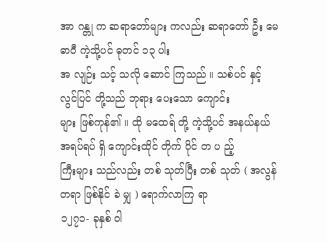အာ ဂန္တု က ဆရာတော်များ ကလည်း ဆရာတော် ဦး မေဓာဝီ ကဲ့သို့ပင် ဓုတင် ၁၃ ပါး
အ လျဉ်း သင့် သလို ဆောင် ကြသည် ။ သစ်ပင် နှင့် လွင်ပြင် တို့သည် ဘုရား ပေးသော ကျောင်း
များ ဖြစ်ကုန်၏ ။ ထို မထေရ် တို့ ကဲ့သို့ပင် အနယ်နယ် အရပ်ရပ် ရှိ ကျောင်းထိုင် တိုက် ပိုင် တ ပ ည့်
ကြီးများ သည်လည်း တစ် သုတ်ပြီး တစ် သုတ် ( အလွန်တရာ ဖြစ်နိုင် ခဲ မျှ ) ရောက်လာကြ ရာ
၁၂၇၁- ခုနှစ် ဝါ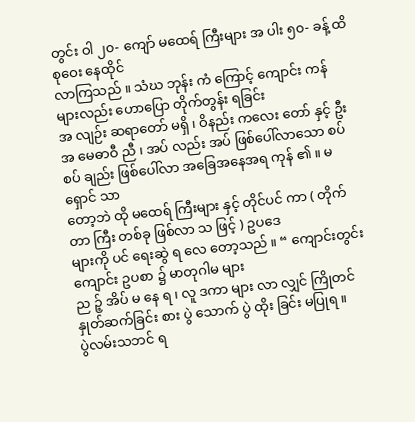တွင်း ဝါ ၂၀- ကျော် မထေရ် ကြီးများ အ ပါး ၅၀- ခန့် ထိ စုဝေး နေထိုင်
လာကြသည် ။ သံဃ ဘုန်း ကံ ကြောင့် ကျောင်း ကန် များလည်း ဟောပြော တိုက်တွန်း ရခြင်း
အ လျဉ်း ဆရာတော် မရှိ ၊ ဝိနည်း ကလေး တော် နှင့် ဦး အ မေဓာဝီ ညီ ၊ အပ် လည်း အပ် ဖြစ်ပေါ်လာသော စပ်စပ် ချည်း ဖြစ်ပေါ်လာ အခြေအနေအရ ကုန် ၏ ။ မ ရှောင် သာ
တော့ဘဲ ထို မထေရ် ကြီးများ နှင့် တိုင်ပင် ကာ ( တိုက် တာ ကြီး တစ်ခု ဖြစ်လာ သ ဖြင့် ) ဥပဒေ
များကို ပင် ရေးဆွဲ ရ လေ တော့သည် ။ “ ကျောင်းတွင်း ကျောင်း ဥပစာ ၌ မာတုဂါမ များ
ည ဉ့် အိပ် မ နေ ရ ၊ လူ ဒကာ များ လာ လျှင် ကြိုတင် နှုတ်ဆက်ခြင်း စား ပွဲ သောက် ပွဲ ထိုး ခြင်း မပြုရ ။
ပွဲလမ်းသဘင် ရ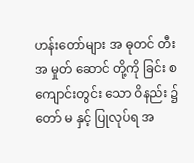ဟန်းတော်များ အ ဓုတင် တီး အ မှုတ် ဆောင် တို့ကို ခြင်း စ ကျောင်းတွင်း သော ဝိနည်း ၌ တော် မ နှင့် ပြုလုပ်ရ အ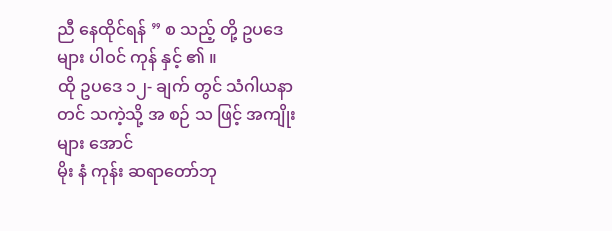ညီ နေထိုင်ရန် ” စ သည့် တို့ ဥပဒေများ ပါဝင် ကုန် နှင့် ၏ ။
ထို ဥပဒေ ၁၂- ချက် တွင် သံဂါယနာ တင် သကဲ့သို့ အ စဉ် သ ဖြင့် အကျိုးများ အောင်
မိုး နံ ကုန်း ဆရာတော်ဘု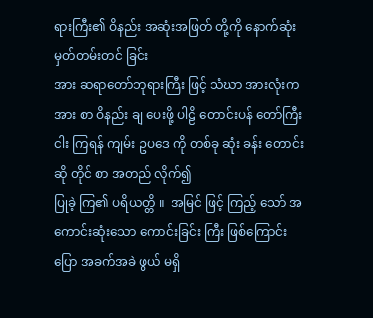ရားကြီး၏ ဝိနည်း အဆုံးအဖြတ် တို့ကို နောက်ဆုံး မှတ်တမ်းတင် ခြင်း
အား ဆရာတော်ဘုရားကြီး ဖြင့် သံဃာ အားလုံးက အား စာ ဝိနည်း ချ ပေးဖို့ ပါဠိ တောင်းပန် တော်ကြီး ငါး ကြရန် ကျမ်း ဥပဒေ ကို တစ်ခု ဆုံး ခန်း တောင်းဆို တိုင် စာ အတည် လိုက်၍
ပြုခဲ့ ကြ၏ ပရိယတ္တိ ။  အမြင် ဖြင့် ကြည့် သော် အကောင်းဆုံးသော ကောင်းခြင်း ကြီး ဖြစ်ကြောင်း
ပြော အခက်အခဲ ဖွယ် မရှိ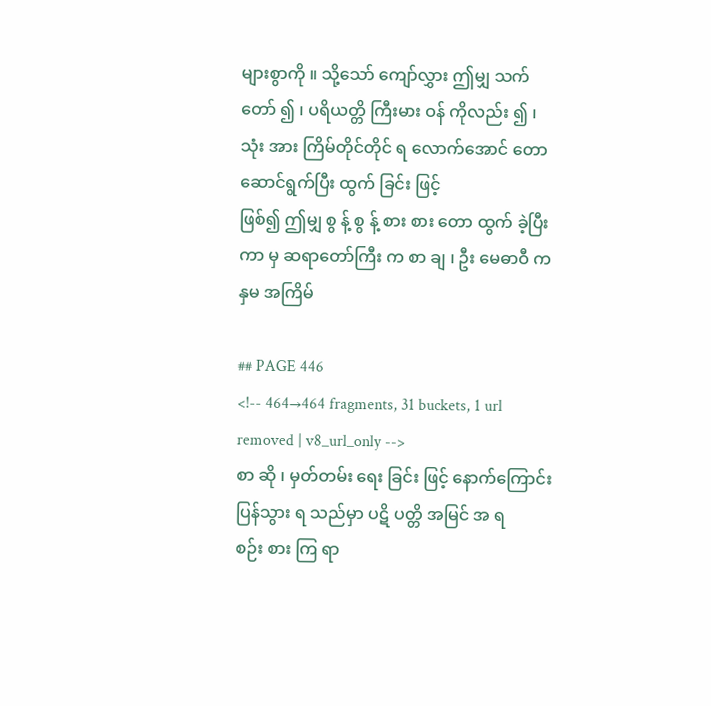များစွာကို ။ သို့သော် ကျော်လွှား ဤမျှ သက်တော် ၍ ၊ ပရိယတ္တိ ကြီးမား ဝန် ကိုလည်း ၍ ၊ သုံး အား ကြိမ်တိုင်တိုင် ရ လောက်အောင် တော ဆောင်ရွက်ပြီး ထွက် ခြင်း ဖြင့်
ဖြစ်၍ ဤမျှ စွ န့် စွ န့် စား စား တော ထွက် ခဲ့ပြီး ကာ မှ ဆရာတော်ကြီး က စာ ချ ၊ ဦး မေဓာဝီ က
နှမ အကြိမ်

## PAGE 446
<!-- 464→464 fragments, 31 buckets, 1 url removed | v8_url_only -->
စာ ဆို ၊ မှတ်တမ်း ရေး ခြင်း ဖြင့် နောက်ကြောင်း  ပြန်သွား ရ သည်မှာ ပဋိ ပတ္တိ အမြင် အ ရ
စဉ်း စား ကြ ရာ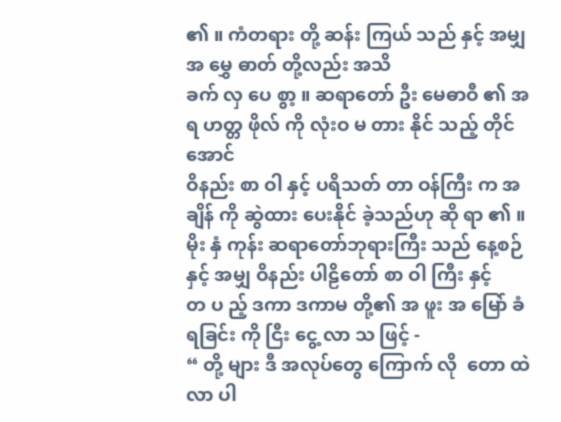၏ ။ ကံတရား တို့ ဆန်း ကြယ် သည် နှင့် အမျှ အ မွှေ ဓာတ် တို့လည်း အသိ
ခက် လှ ပေ စွာ့ ။ ဆရာတော် ဦး မေဓာဝီ ၏ အ ရ ဟတ္တ ဖိုလ် ကို လုံးဝ မ တား နိုင် သည့် တိုင်အောင်
ဝိနည်း စာ ဝါ နှင့် ပရိသတ် တာ ဝန်ကြီး က အချိန် ကို ဆွဲထား ပေးနိုင် ခဲ့သည်ဟု ဆို ရာ ၏ ။
မိုး နှံ ကုန်း ဆရာတော်ဘုရားကြီး သည် နေ့စဉ် နှင့် အမျှ ဝိနည်း ပါဠိတော် စာ ဝါ ကြီး နှင့်
တ ပ ည့် ဒကာ ဒကာမ တို့၏ အ ဖူး အ မြော် ခံရခြင်း ကို ငြီး ငွေ့ လာ သ ဖြင့် -
“ တို့ များ ဒီ အလုပ်တွေ ကြောက် လို  တော ထဲ လာ ပါ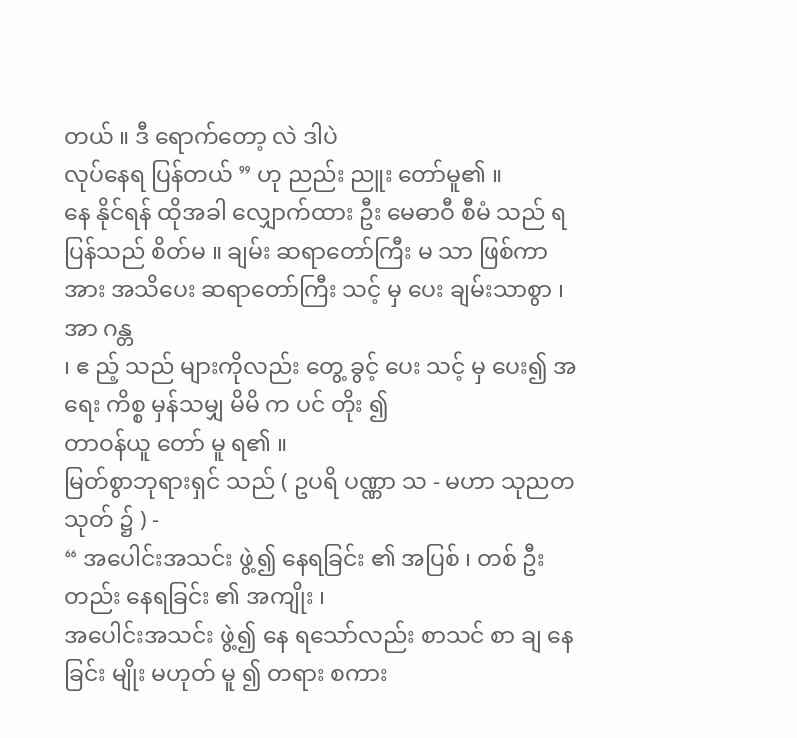တယ် ။ ဒီ ရောက်တော့ လဲ ဒါပဲ
လုပ်နေရ ပြန်တယ် ” ဟု ညည်း ညူး တော်မူ၏ ။
နေ နိုင်ရန် ထိုအခါ လျှောက်ထား ဦး မေဓာဝီ စီမံ သည် ရ ပြန်သည် စိတ်မ ။ ချမ်း ဆရာတော်ကြီး မ သာ ဖြစ်ကာ အား အသိပေး ဆရာတော်ကြီး သင့် မှ ပေး ချမ်းသာစွာ ၊ အာ ဂန္တ
၊ ဧ ည့် သည် များကိုလည်း တွေ့ ခွင့် ပေး သင့် မှ ပေး၍ အရေး ကိစ္စ မှန်သမျှ မိမိ က ပင် တိုး ၍
တာဝန်ယူ တော် မူ ရ၏ ။
မြတ်စွာဘုရားရှင် သည် ( ဥပရိ ပဏ္ဏာ သ - မဟာ သုညတ သုတ် ၌ ) -
“ အပေါင်းအသင်း ဖွဲ့၍ နေရခြင်း ၏ အပြစ် ၊ တစ် ဦး တည်း နေရခြင်း ၏ အကျိုး ၊
အပေါင်းအသင်း ဖွဲ့၍ နေ ရသော်လည်း စာသင် စာ ချ နေခြင်း မျိုး မဟုတ် မူ ၍ တရား စကား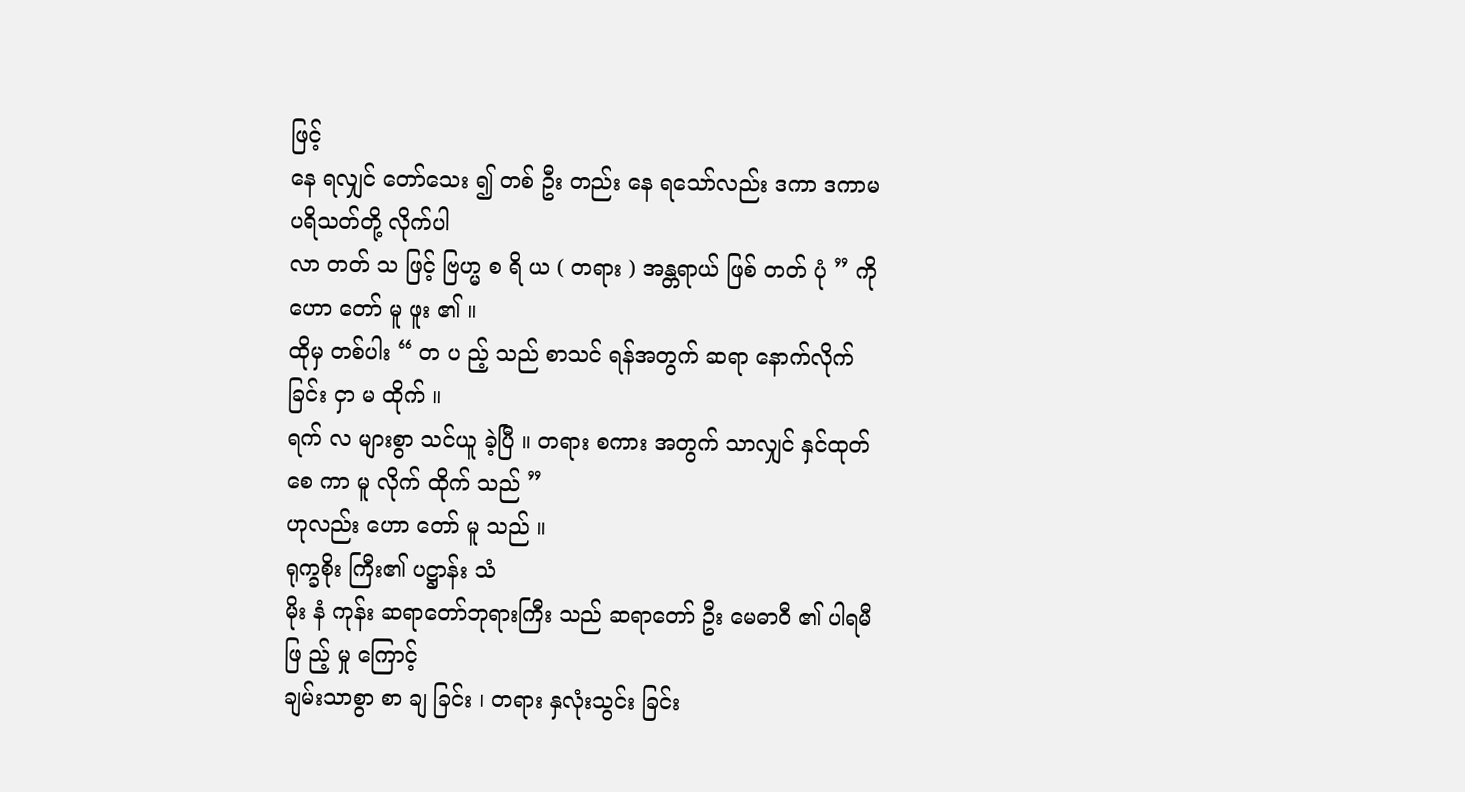ဖြင့်
နေ ရလျှင် တော်သေး ၍ တစ် ဦး တည်း နေ ရသော်လည်း ဒကာ ဒကာမ ပရိသတ်တို့ လိုက်ပါ
လာ တတ် သ ဖြင့် ဗြဟ္မ စ ရိ ယ ( တရား ) အန္တရာယ် ဖြစ် တတ် ပုံ ” ကို ဟော တော် မူ ဖူး ၏ ။
ထိုမှ တစ်ပါး “ တ ပ ည့် သည် စာသင် ရန်အတွက် ဆရာ နောက်လိုက် ခြင်း ငှာ မ ထိုက် ။
ရက် လ များစွာ သင်ယူ ခဲ့ပြီ ။ တရား စကား အတွက် သာလျှင် နှင်ထုတ် စေ ကာ မူ လိုက် ထိုက် သည် ”
ဟုလည်း ဟော တော် မူ သည် ။
ရုက္ခစိုး ကြီး၏ ပဋ္ဌာန်း သံ
မိုး နံ ကုန်း ဆရာတော်ဘုရားကြီး သည် ဆရာတော် ဦး မေဓာဝီ ၏ ပါရမီ ဖြ ည့် မှု ကြောင့်
ချမ်းသာစွာ စာ ချ ခြင်း ၊ တရား နှလုံးသွင်း ခြင်း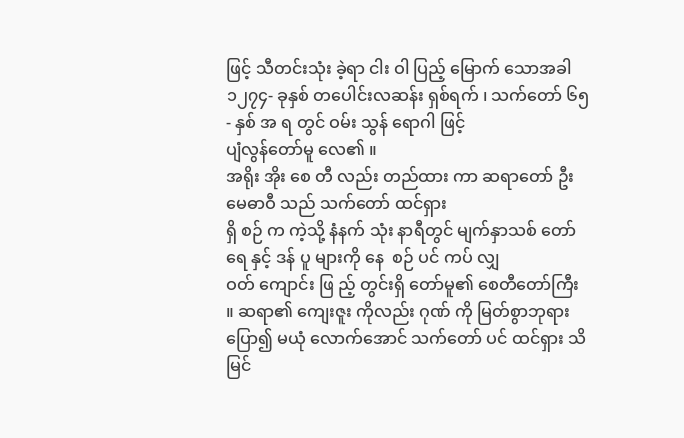ဖြင့် သီတင်းသုံး ခဲ့ရာ ငါး ဝါ ပြည့် မြောက် သောအခါ
၁၂၇၄- ခုနှစ် တပေါင်းလဆန်း ရှစ်ရက် ၊ သက်တော် ၆၅- နှစ် အ ရ တွင် ဝမ်း သွန် ရောဂါ ဖြင့်
ပျံလွန်တော်မူ လေ၏ ။
အရိုး အိုး စေ တီ လည်း တည်ထား ကာ ဆရာတော် ဦး မေဓာဝီ သည် သက်တော် ထင်ရှား
ရှိ စဉ် က ကဲ့သို့ နံနက် သုံး နာရီတွင် မျက်နှာသစ် တော် ရေ နှင့် ဒန် ပူ များကို နေ  စဉ် ပင် ကပ် လျှ
ဝတ် ကျောင်း ဖြ ည့် တွင်းရှိ တော်မူ၏ စေတီတော်ကြီး ။ ဆရာ၏ ကျေးဇူး ကိုလည်း ဂုဏ် ကို မြတ်စွာဘုရား ပြော၍ မယုံ လောက်အောင် သက်တော် ပင် ထင်ရှား သိမြင်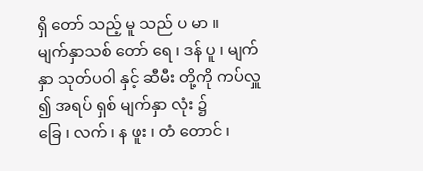ရှိ တော် သည့် မူ သည် ပ မာ ။
မျက်နှာသစ် တော် ရေ ၊ ဒန် ပူ ၊ မျက်နှာ သုတ်ပဝါ နှင့် ဆီမီး တို့ကို ကပ်လှူ ၍ အရပ် ရှစ် မျက်နှာ လုံး ၌
ခြေ ၊ လက် ၊ န ဖူး ၊ တံ တောင် ၊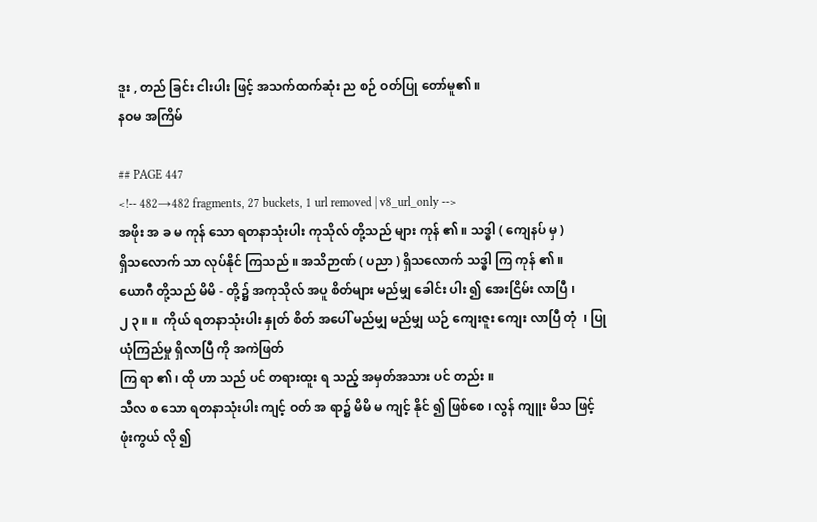ဒူး , တည် ခြင်း ငါးပါး ဖြင့် အသက်ထက်ဆုံး ည စဉ် ဝတ်ပြု တော်မူ၏ ။
နဝမ အကြိမ်

## PAGE 447
<!-- 482→482 fragments, 27 buckets, 1 url removed | v8_url_only -->
အဖိုး အ ခ မ ကုန် သော ရတနာသုံးပါး ကုသိုလ် တို့သည် များ ကုန် ၏ ။ သဒ္ဓါ ( ကျေနပ် မှ )
ရှိသလောက် သာ လုပ်နိုင် ကြသည် ။ အသိဉာဏ် ( ပညာ ) ရှိသလောက် သဒ္ဓါ ကြ ကုန် ၏ ။
ယောဂီ တို့သည် မိမိ - တို့၌ အကုသိုလ် အပူ စိတ်များ မည်မျှ ခေါင်း ပါး ၍ အေးငြိမ်း လာပြီ ၊
၂ ၃ ။ ။  ကိုယ် ရတနာသုံးပါး နှုတ် စိတ် အပေါ် မည်မျှ မည်မျှ ယဉ် ကျေးဇူး ကျေး လာပြီ တုံ  ၊ ပြု ယုံကြည်မှု ရှိလာပြီ ကို အကဲဖြတ်
ကြ ရာ ၏ ၊ ထို ဟာ သည် ပင် တရားထူး ရ သည့် အမှတ်အသား ပင် တည်း ။
သီလ စ သော ရတနာသုံးပါး ကျင့် ဝတ် အ ရာ၌ မိမိ မ ကျင့် နိုင် ၍ ဖြစ်စေ ၊ လွန် ကျူး မိသ ဖြင့်
ဖုံးကွယ် လို ၍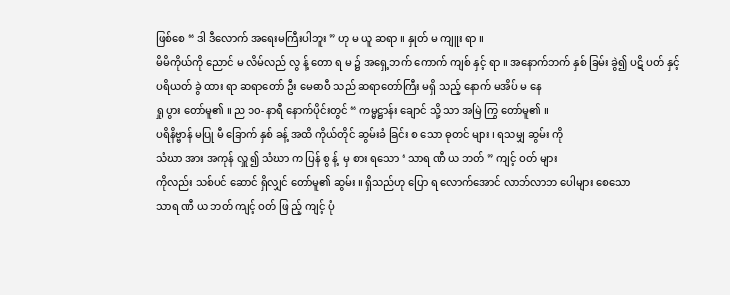ဖြစ်စေ “ ဒါ ဒီလောက် အရေးမကြီးပါဘူး ” ဟု မ ယူ ဆရာ ။ နှုတ် မ ကျူး ရာ ။
မိမိကိုယ်ကို ညောင် မ လိမ်လည် လွ န့် တော ရ မ ၌ အရှေ့ဘက် ကောက် ကျစ် နှင့် ရာ ။ အနောက်ဘက် နှစ် ခြမ်း ခွဲ၍ ပဋိ ပတ် နှင့်
ပရိယတ် ခွဲ ထား ရာ ဆရာတော် ဦး မေဓာဝီ သည် ဆရာတော်ကြီး မရှိ သည့် နောက် မအိပ် မ နေ
ရှု ပွား တော်မူ၏ ။ ည ၁၀- နာရီ နောက်ပိုင်းတွင် “ ကမ္မဋ္ဌာန်း ချောင် သို့ သာ အမြဲ ကြွ တော်မူ၏ ။
ပရိနိဗ္ဗာန် မပြု မီ ခြောက် နှစ် ခန့် အထိ ကိုယ်တိုင် ဆွမ်းခံ ခြင်း စ သော ဓုတင် များ ၊ ရသမျှ ဆွမ်း ကို
သံဃာ အား အကုန် လှူ ၍ သံဃာ က ပြန် စွ န့်  မှ စား ရသော ‘ သာရ ဏီ ယ ဘတ် ” ကျင့် ဝတ် များ
ကိုလည်း သစ်ပင် ဆောင် ရှိလျှင် တော်မူ၏ ဆွမ်း ။ ရှိသည်ဟု ပြော ရ လောက်အောင် လာဘ်လာဘ ပေါများ စေသော
သာရ ဏီ ယ ဘတ် ကျင့် ဝတ် ဖြ ည့် ကျင့် ပုံ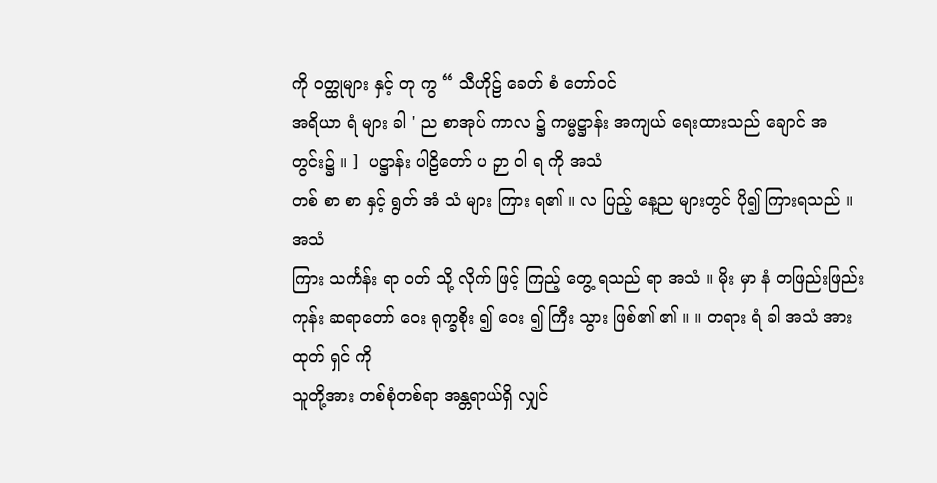ကို ဝတ္ထုများ နှင့် တု ကွ “ သီဟိုဠ် ခေတ် စံ တော်ဝင်
အရိယာ ရံ များ ခါ ' ည စာအုပ် ကာလ ၌ ကမ္မဋ္ဌာန်း အကျယ် ရေးထားသည် ချောင် အတွင်း၌ ။ ]  ပဋ္ဌာန်း ပါဠိတော် ပ ဉှာ ဝါ ရ ကို အသံ
တစ် စာ စာ နှင့် ရွတ် အံ သံ များ ကြား ရ၏ ။ လ ပြည့် နေ့ည များတွင် ပို၍ ကြားရသည် ။ အသံ
ကြား သင်္ကန်း ရာ ဝတ် သို့ လိုက် ဖြင့် ကြည့် တွေ့ ရသည် ရာ အသံ ။ မိုး မှာ နံ တဖြည်းဖြည်း ကုန်း ဆရာတော် ဝေး ရုက္ခစိုး ၍ ဝေး ၍ ကြီး သွား ဖြစ်၏ ၏ ။ ။ တရား ရံ ခါ အသံ အားထုတ် ရှင် ကို
သူတို့အား တစ်စုံတစ်ရာ အန္တရာယ်ရှိ လျှင်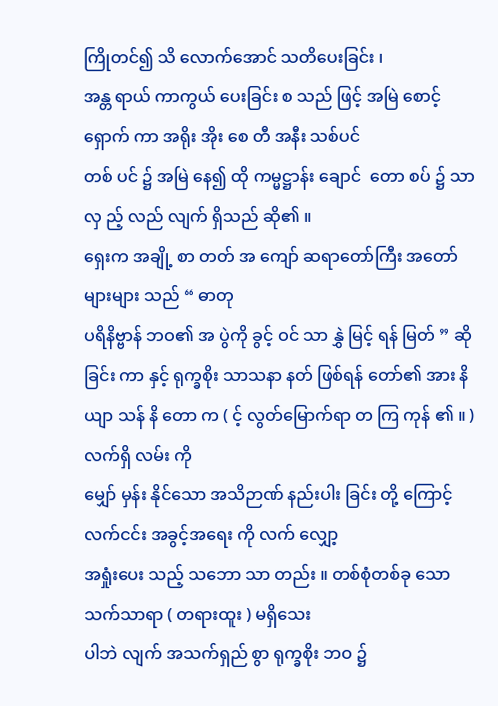ကြိုတင်၍ သိ လောက်အောင် သတိပေးခြင်း ၊
အန္တ ရာယ် ကာကွယ် ပေးခြင်း စ သည် ဖြင့် အမြဲ စောင့် ရှောက် ကာ အရိုး အိုး စေ တီ အနီး သစ်ပင်
တစ် ပင် ၌ အမြဲ နေ၍ ထို ကမ္မဋ္ဌာန်း ချောင်  တော စပ် ၌ သာ လှ ည့် လည် လျက် ရှိသည် ဆို၏ ။
ရှေးက အချို့ စာ တတ် အ ကျော် ဆရာတော်ကြီး အတော်များများ သည် “ ဓာတု
ပရိနိဗ္ဗာန် ဘဝ၏ အ ပွဲကို ခွင့် ဝင် သာ နွှဲ မြင့် ရန် မြတ် ” ဆို ခြင်း ကာ နှင့် ရုက္ခစိုး သာသနာ နတ် ဖြစ်ရန် တော်၏ အား နိ ယျာ သန် နိ တော က ( င့် လွတ်မြောက်ရာ တ ကြ ကုန် ၏ ။ ) လက်ရှိ လမ်း ကို
မျှော် မှန်း နိုင်သော အသိဉာဏ် နည်းပါး ခြင်း တို့ ကြောင့် လက်ငင်း အခွင့်အရေး ကို လက် လျှော့
အရှုံးပေး သည့် သဘော သာ တည်း ။ တစ်စုံတစ်ခု သော သက်သာရာ ( တရားထူး ) မရှိသေး
ပါဘဲ လျက် အသက်ရှည် စွာ ရုက္ခစိုး ဘဝ ၌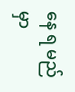နေ ရ မည်မှာ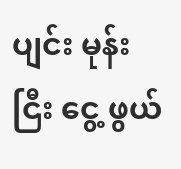ပျင်း မုန်း ငြီး ငွေ့ ဖွယ်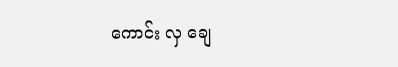ကောင်း လှ ချေ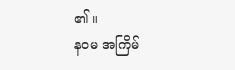၏ ။
နဝမ အကြိမ်